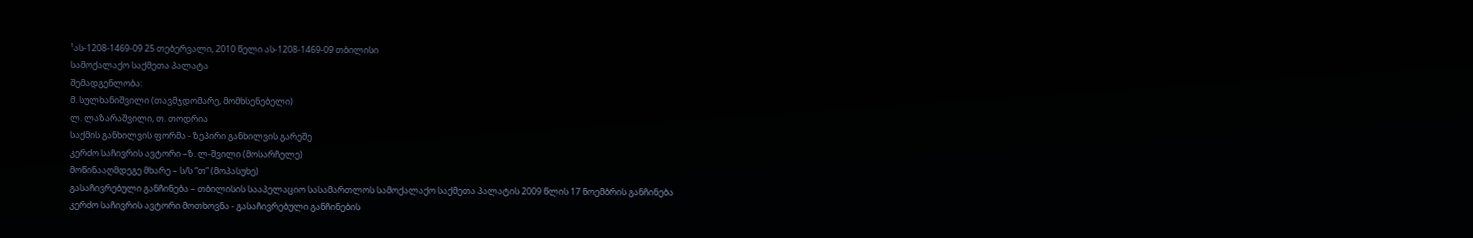¹ას-1208-1469-09 25 თებერვალი, 2010 წელი ას-1208-1469-09 თბილისი
სამოქალაქო საქმეთა პალატა
შემადგენლობა:
მ. სულხანიშვილი (თავმჯდომარე, მომხსენებელი)
ლ. ლაზარაშვილი, თ. თოდრია
საქმის განხილვის ფორმა - ზეპირი განხილვის გარეშე
კერძო საჩივრის ავტორი –ზ. ლ-შვილი (მოსარჩელე)
მოწინააღმდეგე მხარე – ს/ს “თ” (მოპასუხე)
გასაჩივრებული განჩინება – თბილისის სააპელაციო სასამართლოს სამოქალაქო საქმეთა პალატის 2009 წლის 17 ნოემბრის განჩინება
კერძო საჩივრის ავტორი მოთხოვნა - გასაჩივრებული განჩინების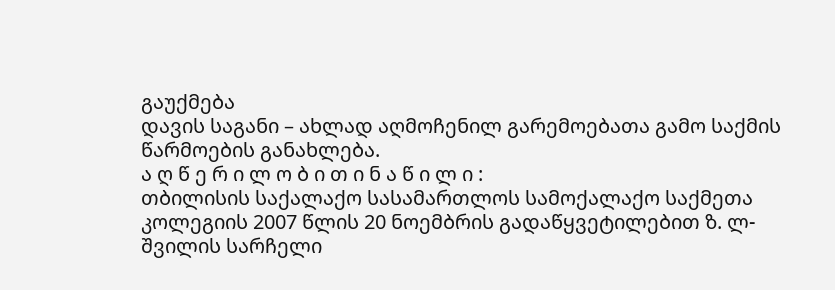გაუქმება
დავის საგანი – ახლად აღმოჩენილ გარემოებათა გამო საქმის წარმოების განახლება.
ა ღ წ ე რ ი ლ ო ბ ი თ ი ნ ა წ ი ლ ი :
თბილისის საქალაქო სასამართლოს სამოქალაქო საქმეთა კოლეგიის 2007 წლის 20 ნოემბრის გადაწყვეტილებით ზ. ლ-შვილის სარჩელი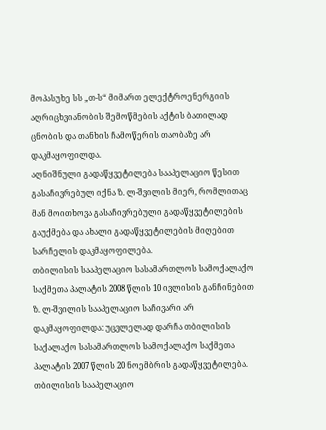მოპასუხე სს „თ-ს“ მიმართ ელექტროენერგიის აღრიცხვიანობის შემოწმების აქტის ბათილად ცნობის და თანხის ჩამოწერის თაობაზე არ დაკმაყოფილდა.
აღნიშნული გადაწყვეტილება სააპელაციო წესით გასაჩივრებულ იქნა ზ. ლ-შვილის მიერ, რომლითაც მან მოითხოვა გასაჩივრებული გადაწყვეტილების გაუქმება და ახალი გადაწყვეტილების მიღებით სარჩელის დაკმაყოფილება.
თბილისის სააპელაციო სასამართლოს სამოქალაქო საქმეთა პალატის 2008 წლის 10 ივლისის განჩინებით ზ. ლ-შვილის სააპელაციო საჩივარი არ დაკმაყოფილდა: უცვლელად დარჩა თბილისის საქალაქო სასამართლოს სამოქალაქო საქმეთა პალატის 2007 წლის 20 ნოემბრის გადაწყვეტილება.
თბილისის სააპელაციო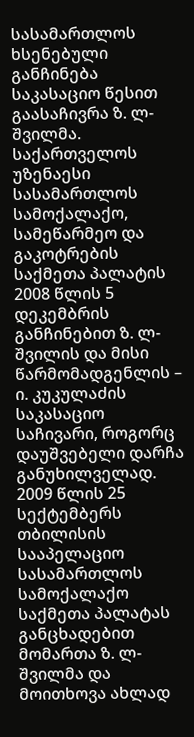სასამართლოს ხსენებული განჩინება საკასაციო წესით გაასაჩივრა ზ. ლ-შვილმა.
საქართველოს უზენაესი სასამართლოს სამოქალაქო, სამეწარმეო და გაკოტრების საქმეთა პალატის 2008 წლის 5 დეკემბრის განჩინებით ზ. ლ-შვილის და მისი წარმომადგენლის – ი. კუკულაძის საკასაციო საჩივარი, როგორც დაუშვებელი დარჩა განუხილველად.
2009 წლის 25 სექტემბერს თბილისის სააპელაციო სასამართლოს სამოქალაქო საქმეთა პალატას განცხადებით მომართა ზ. ლ-შვილმა და მოითხოვა ახლად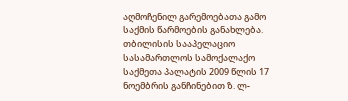აღმოჩენილ გარემოებათა გამო საქმის წარმოების განახლება.
თბილისის სააპელაციო სასამართლოს სამოქალაქო საქმეთა პალატის 2009 წლის 17 ნოემბრის განჩინებით ზ. ლ-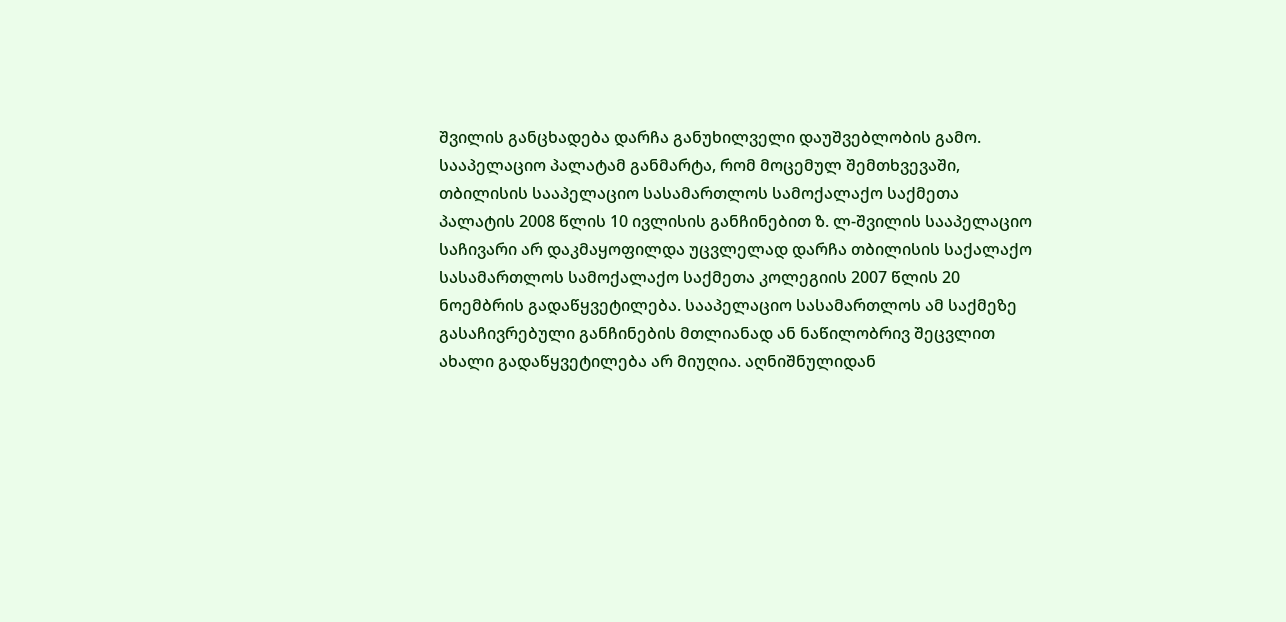შვილის განცხადება დარჩა განუხილველი დაუშვებლობის გამო.
სააპელაციო პალატამ განმარტა, რომ მოცემულ შემთხვევაში, თბილისის სააპელაციო სასამართლოს სამოქალაქო საქმეთა პალატის 2008 წლის 10 ივლისის განჩინებით ზ. ლ-შვილის სააპელაციო საჩივარი არ დაკმაყოფილდა უცვლელად დარჩა თბილისის საქალაქო სასამართლოს სამოქალაქო საქმეთა კოლეგიის 2007 წლის 20 ნოემბრის გადაწყვეტილება. სააპელაციო სასამართლოს ამ საქმეზე გასაჩივრებული განჩინების მთლიანად ან ნაწილობრივ შეცვლით ახალი გადაწყვეტილება არ მიუღია. აღნიშნულიდან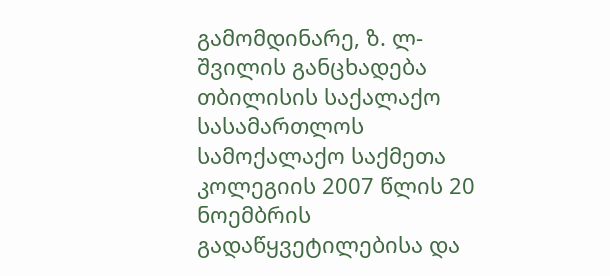გამომდინარე, ზ. ლ-შვილის განცხადება თბილისის საქალაქო სასამართლოს სამოქალაქო საქმეთა კოლეგიის 2007 წლის 20 ნოემბრის გადაწყვეტილებისა და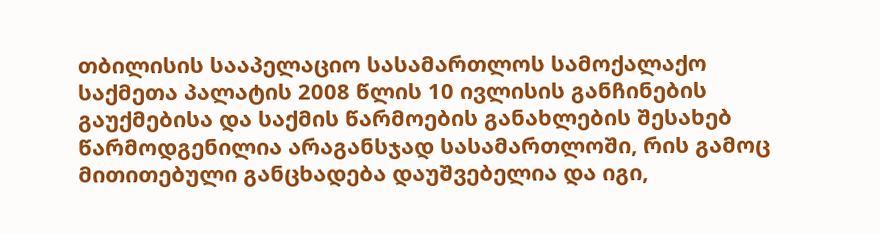თბილისის სააპელაციო სასამართლოს სამოქალაქო საქმეთა პალატის 2008 წლის 10 ივლისის განჩინების გაუქმებისა და საქმის წარმოების განახლების შესახებ წარმოდგენილია არაგანსჯად სასამართლოში, რის გამოც მითითებული განცხადება დაუშვებელია და იგი,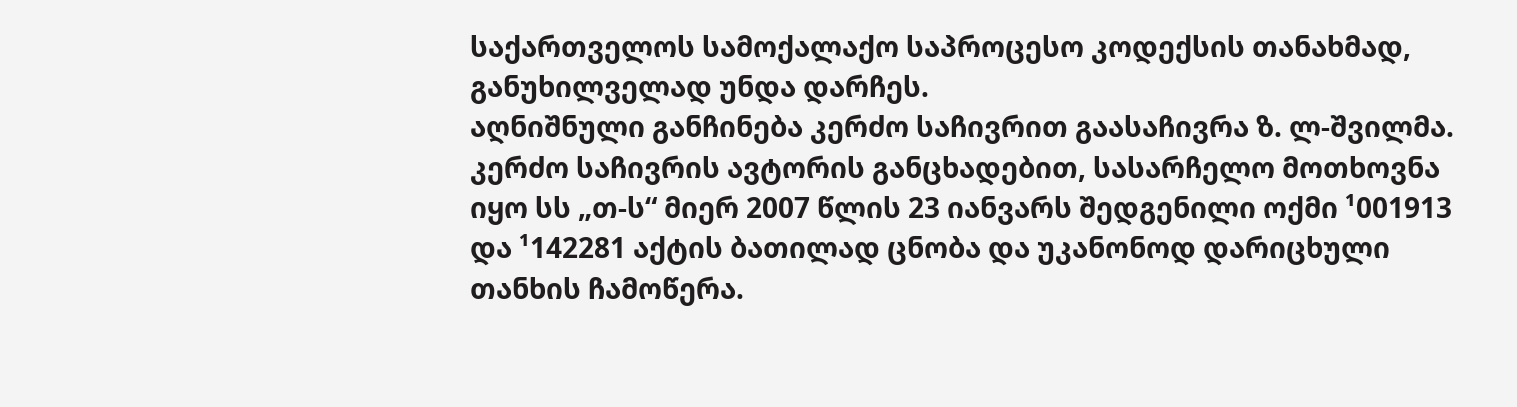საქართველოს სამოქალაქო საპროცესო კოდექსის თანახმად, განუხილველად უნდა დარჩეს.
აღნიშნული განჩინება კერძო საჩივრით გაასაჩივრა ზ. ლ-შვილმა.
კერძო საჩივრის ავტორის განცხადებით, სასარჩელო მოთხოვნა იყო სს „თ-ს“ მიერ 2007 წლის 23 იანვარს შედგენილი ოქმი ¹001913 და ¹142281 აქტის ბათილად ცნობა და უკანონოდ დარიცხული თანხის ჩამოწერა.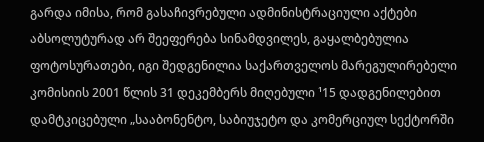გარდა იმისა, რომ გასაჩივრებული ადმინისტრაციული აქტები აბსოლუტურად არ შეეფერება სინამდვილეს, გაყალბებულია ფოტოსურათები, იგი შედგენილია საქართველოს მარეგულირებელი კომისიის 2001 წლის 31 დეკემბერს მიღებული ¹15 დადგენილებით დამტკიცებული „სააბონენტო, საბიუჯეტო და კომერციულ სექტორში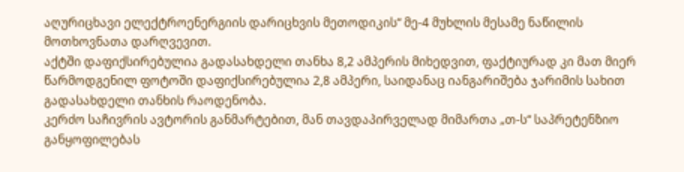აღურიცხავი ელექტროენერგიის დარიცხვის მეთოდიკის“ მე-4 მუხლის მესამე ნაწილის მოთხოვნათა დარღვევით.
აქტში დაფიქსირებულია გადასახდელი თანხა 8,2 ამპერის მიხედვით, ფაქტიურად კი მათ მიერ წარმოდგენილ ფოტოში დაფიქსირებულია 2,8 ამპერი, საიდანაც იანგარიშება ჯარიმის სახით გადასახდელი თანხის რაოდენობა.
კერძო საჩივრის ავტორის განმარტებით, მან თავდაპირველად მიმართა „თ-ს“ საპრეტენზიო განყოფილებას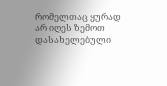რომელთაც ყურად არ იღეს ზემოთ დასახელებული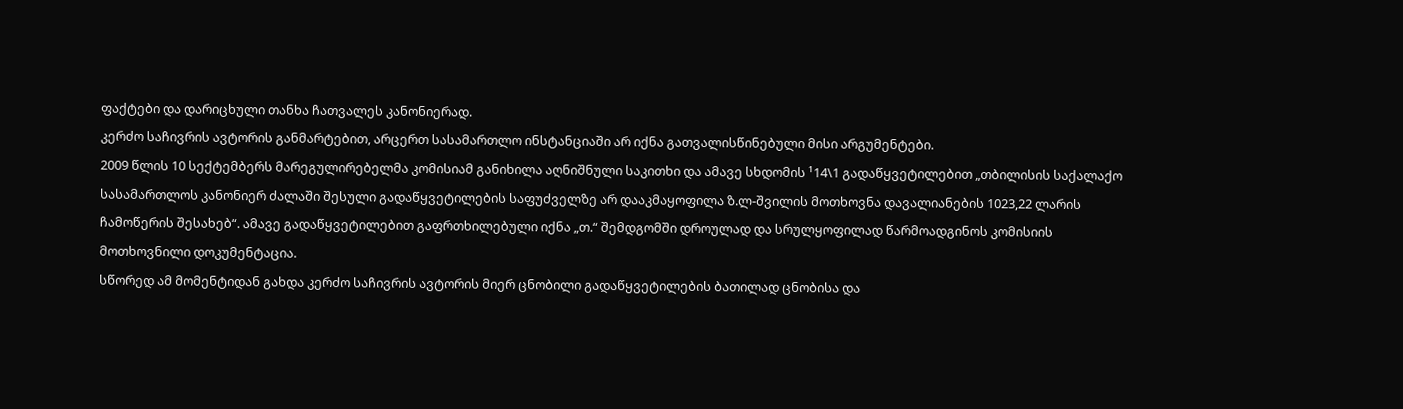ფაქტები და დარიცხული თანხა ჩათვალეს კანონიერად.
კერძო საჩივრის ავტორის განმარტებით, არცერთ სასამართლო ინსტანციაში არ იქნა გათვალისწინებული მისი არგუმენტები.
2009 წლის 10 სექტემბერს მარეგულირებელმა კომისიამ განიხილა აღნიშნული საკითხი და ამავე სხდომის ¹14\1 გადაწყვეტილებით „თბილისის საქალაქო სასამართლოს კანონიერ ძალაში შესული გადაწყვეტილების საფუძველზე არ დააკმაყოფილა ზ.ლ-შვილის მოთხოვნა დავალიანების 1023,22 ლარის ჩამოწერის შესახებ“. ამავე გადაწყვეტილებით გაფრთხილებული იქნა „თ.“ შემდგომში დროულად და სრულყოფილად წარმოადგინოს კომისიის მოთხოვნილი დოკუმენტაცია.
სწორედ ამ მომენტიდან გახდა კერძო საჩივრის ავტორის მიერ ცნობილი გადაწყვეტილების ბათილად ცნობისა და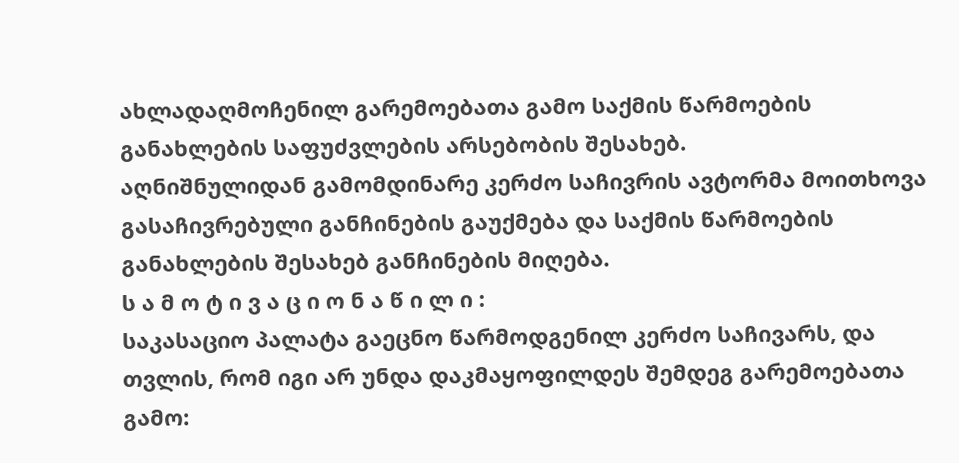ახლადაღმოჩენილ გარემოებათა გამო საქმის წარმოების განახლების საფუძვლების არსებობის შესახებ.
აღნიშნულიდან გამომდინარე კერძო საჩივრის ავტორმა მოითხოვა გასაჩივრებული განჩინების გაუქმება და საქმის წარმოების განახლების შესახებ განჩინების მიღება.
ს ა მ ო ტ ი ვ ა ც ი ო ნ ა წ ი ლ ი :
საკასაციო პალატა გაეცნო წარმოდგენილ კერძო საჩივარს, და თვლის, რომ იგი არ უნდა დაკმაყოფილდეს შემდეგ გარემოებათა გამო: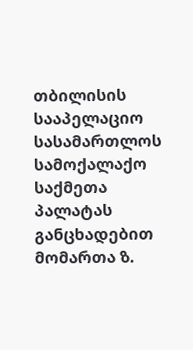თბილისის სააპელაციო სასამართლოს სამოქალაქო საქმეთა პალატას განცხადებით მომართა ზ.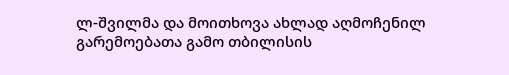ლ-შვილმა და მოითხოვა ახლად აღმოჩენილ გარემოებათა გამო თბილისის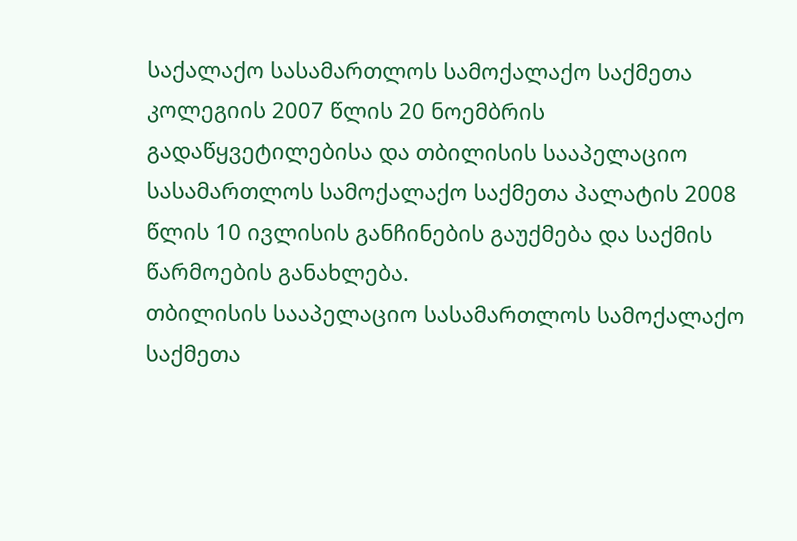საქალაქო სასამართლოს სამოქალაქო საქმეთა კოლეგიის 2007 წლის 20 ნოემბრის გადაწყვეტილებისა და თბილისის სააპელაციო სასამართლოს სამოქალაქო საქმეთა პალატის 2008 წლის 10 ივლისის განჩინების გაუქმება და საქმის წარმოების განახლება.
თბილისის სააპელაციო სასამართლოს სამოქალაქო საქმეთა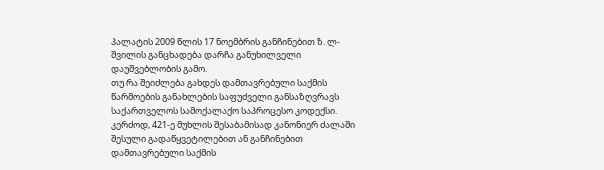პალატის 2009 წლის 17 ნოემბრის განჩინებით ზ. ლ-შვილის განცხადება დარჩა განუხილველი დაუშვებლობის გამო.
თუ რა შეიძლება გახდეს დამთავრებული საქმის წარმოების განახლების საფუძველი განსაზღვრავს საქართველოს სამოქალაქო საპროცესო კოდექსი. კერძოდ, 421-ე მუხლის შესაბამისად კანონიერ ძალაში შესული გადაწყვეტილებით ან განჩინებით დამთავრებული საქმის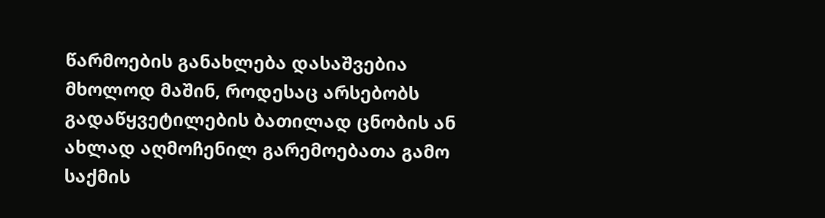წარმოების განახლება დასაშვებია მხოლოდ მაშინ, როდესაც არსებობს გადაწყვეტილების ბათილად ცნობის ან ახლად აღმოჩენილ გარემოებათა გამო საქმის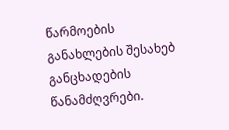წარმოების განახლების შესახებ განცხადების წანამძღვრები.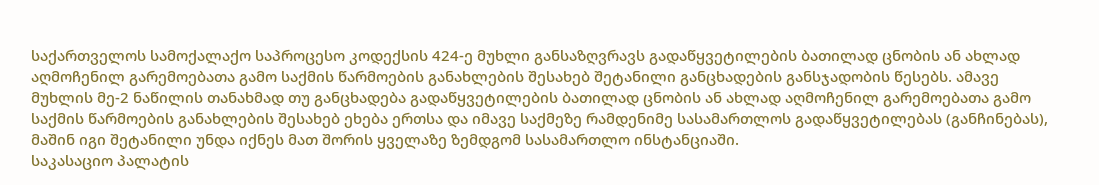საქართველოს სამოქალაქო საპროცესო კოდექსის 424-ე მუხლი განსაზღვრავს გადაწყვეტილების ბათილად ცნობის ან ახლად აღმოჩენილ გარემოებათა გამო საქმის წარმოების განახლების შესახებ შეტანილი განცხადების განსჯადობის წესებს. ამავე მუხლის მე-2 ნაწილის თანახმად თუ განცხადება გადაწყვეტილების ბათილად ცნობის ან ახლად აღმოჩენილ გარემოებათა გამო საქმის წარმოების განახლების შესახებ ეხება ერთსა და იმავე საქმეზე რამდენიმე სასამართლოს გადაწყვეტილებას (განჩინებას), მაშინ იგი შეტანილი უნდა იქნეს მათ შორის ყველაზე ზემდგომ სასამართლო ინსტანციაში.
საკასაციო პალატის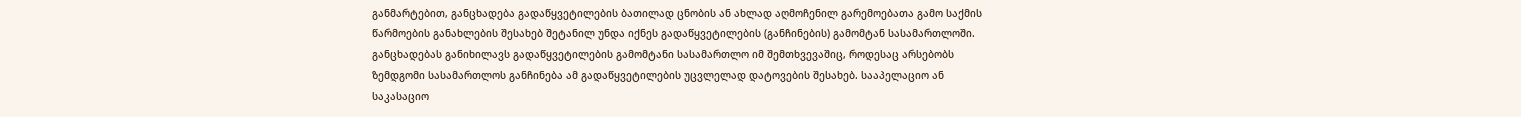განმარტებით, განცხადება გადაწყვეტილების ბათილად ცნობის ან ახლად აღმოჩენილ გარემოებათა გამო საქმის წარმოების განახლების შესახებ შეტანილ უნდა იქნეს გადაწყვეტილების (განჩინების) გამომტან სასამართლოში. განცხადებას განიხილავს გადაწყვეტილების გამომტანი სასამართლო იმ შემთხვევაშიც, როდესაც არსებობს ზემდგომი სასამართლოს განჩინება ამ გადაწყვეტილების უცვლელად დატოვების შესახებ. სააპელაციო ან საკასაციო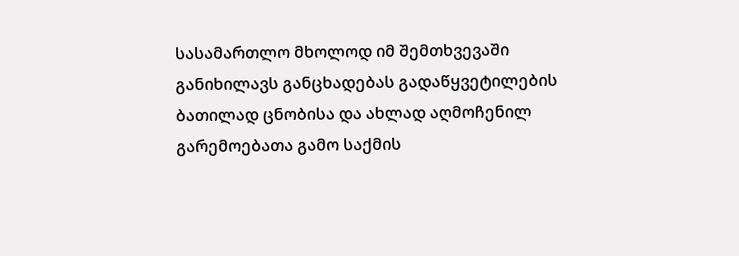სასამართლო მხოლოდ იმ შემთხვევაში განიხილავს განცხადებას გადაწყვეტილების ბათილად ცნობისა და ახლად აღმოჩენილ გარემოებათა გამო საქმის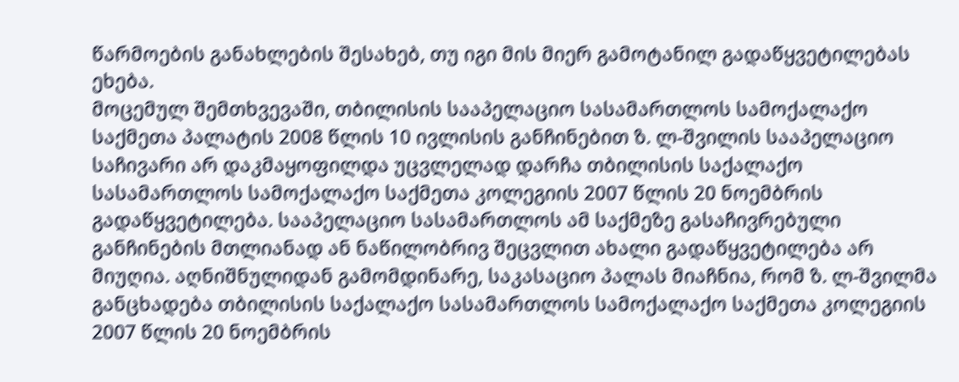წარმოების განახლების შესახებ, თუ იგი მის მიერ გამოტანილ გადაწყვეტილებას ეხება.
მოცემულ შემთხვევაში, თბილისის სააპელაციო სასამართლოს სამოქალაქო საქმეთა პალატის 2008 წლის 10 ივლისის განჩინებით ზ. ლ-შვილის სააპელაციო საჩივარი არ დაკმაყოფილდა უცვლელად დარჩა თბილისის საქალაქო სასამართლოს სამოქალაქო საქმეთა კოლეგიის 2007 წლის 20 ნოემბრის გადაწყვეტილება. სააპელაციო სასამართლოს ამ საქმეზე გასაჩივრებული განჩინების მთლიანად ან ნაწილობრივ შეცვლით ახალი გადაწყვეტილება არ მიუღია. აღნიშნულიდან გამომდინარე, საკასაციო პალას მიაჩნია, რომ ზ. ლ-შვილმა განცხადება თბილისის საქალაქო სასამართლოს სამოქალაქო საქმეთა კოლეგიის 2007 წლის 20 ნოემბრის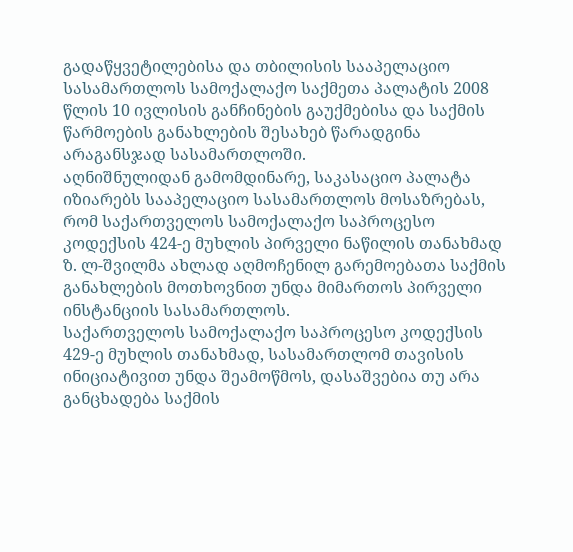გადაწყვეტილებისა და თბილისის სააპელაციო სასამართლოს სამოქალაქო საქმეთა პალატის 2008 წლის 10 ივლისის განჩინების გაუქმებისა და საქმის წარმოების განახლების შესახებ წარადგინა არაგანსჯად სასამართლოში.
აღნიშნულიდან გამომდინარე, საკასაციო პალატა იზიარებს სააპელაციო სასამართლოს მოსაზრებას, რომ საქართველოს სამოქალაქო საპროცესო კოდექსის 424-ე მუხლის პირველი ნაწილის თანახმად ზ. ლ-შვილმა ახლად აღმოჩენილ გარემოებათა საქმის განახლების მოთხოვნით უნდა მიმართოს პირველი ინსტანციის სასამართლოს.
საქართველოს სამოქალაქო საპროცესო კოდექსის 429-ე მუხლის თანახმად, სასამართლომ თავისის ინიციატივით უნდა შეამოწმოს, დასაშვებია თუ არა განცხადება საქმის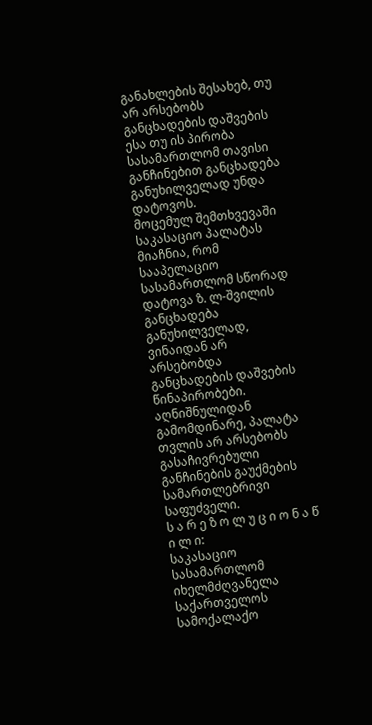განახლების შესახებ, თუ არ არსებობს განცხადების დაშვების ესა თუ ის პირობა სასამართლომ თავისი განჩინებით განცხადება განუხილველად უნდა დატოვოს.
მოცემულ შემთხვევაში საკასაციო პალატას მიაჩნია, რომ სააპელაციო სასამართლომ სწორად დატოვა ზ. ლ-შვილის განცხადება განუხილველად, ვინაიდან არ არსებობდა განცხადების დაშვების წინაპირობები.
აღნიშნულიდან გამომდინარე, პალატა თვლის არ არსებობს გასაჩივრებული განჩინების გაუქმების სამართლებრივი საფუძველი.
ს ა რ ე ზ ო ლ უ ც ი ო ნ ა წ ი ლ ი:
საკასაციო სასამართლომ იხელმძღვანელა საქართველოს სამოქალაქო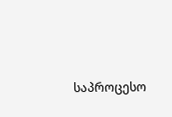საპროცესო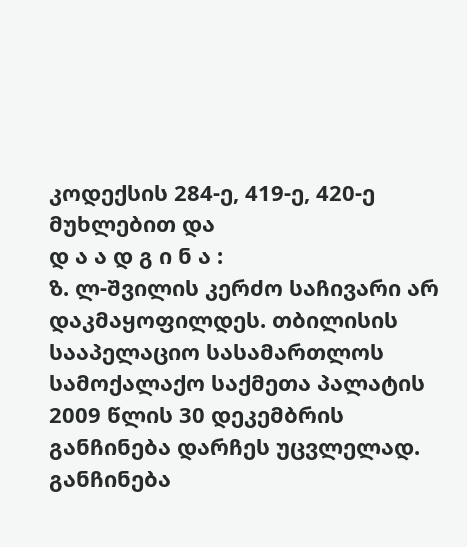კოდექსის 284-ე, 419-ე, 420-ე მუხლებით და
დ ა ა დ გ ი ნ ა :
ზ. ლ-შვილის კერძო საჩივარი არ დაკმაყოფილდეს. თბილისის სააპელაციო სასამართლოს სამოქალაქო საქმეთა პალატის 2009 წლის 30 დეკემბრის განჩინება დარჩეს უცვლელად.
განჩინება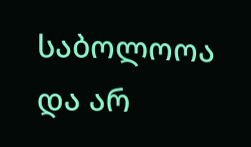საბოლოოა და არ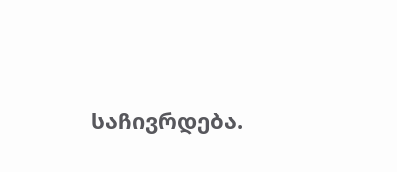საჩივრდება.